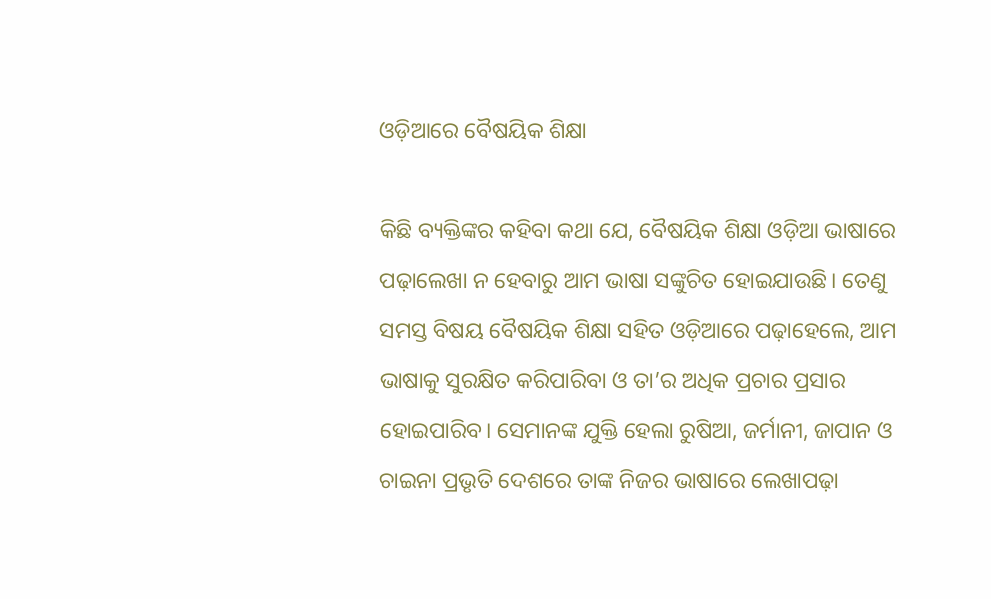ଓଡ଼ିଆରେ ବୈଷୟିକ ଶିକ୍ଷା

କିଛି ବ୍ୟକ୍ତିଙ୍କର କହିବା କଥା ଯେ, ବୈଷୟିକ ଶିକ୍ଷା ଓଡ଼ିଆ ଭାଷାରେ ପଢ଼ାଲେଖା ନ ହେବାରୁ ଆମ ଭାଷା ସଙ୍କୁଚିତ ହୋଇଯାଉଛି। ତେଣୁ ସମସ୍ତ ବିଷୟ ବୈଷୟିକ ଶିକ୍ଷା ସହିତ ଓଡ଼ିଆରେ ପଢ଼ାହେଲେ, ଆମ ଭାଷାକୁ ସୁରକ୍ଷିତ କରିପାରିବା ଓ ତା’ର ଅଧିକ ପ୍ରଚାର ପ୍ରସାର ହୋଇପାରିବ। ସେମାନଙ୍କ ଯୁକ୍ତି ହେଲା ରୁଷିଆ, ଜର୍ମାନୀ, ଜାପାନ ଓ ଚାଇନା ପ୍ରଭୃତି ଦେଶରେ ତାଙ୍କ ନିଜର ଭାଷାରେ ଲେଖାପଢ଼ା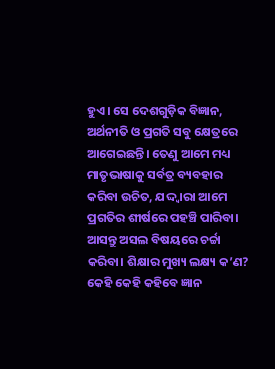ହୁଏ। ସେ ଦେଶଗୁଡ଼ିକ ବିଜ୍ଞାନ, ଅର୍ଥନୀତି ଓ ପ୍ରଗତି ସବୁ କ୍ଷେତ୍ରରେ ଆଗେଇଛନ୍ତି। ତେଣୁ ଆମେ ମଧ୍ୟ ମାତୃଭାଷାକୁ ସର୍ବତ୍ର ବ୍ୟବହାର କରିବା ଉଚିତ, ଯଦ୍ଦ୍ବାରା ଆମେ ପ୍ରଗତିର ଶୀର୍ଷରେ ପହଞ୍ଚି ପାରିବା। ଆସନ୍ତୁ ଅସଲ ବିଷୟରେ ଚର୍ଚ୍ଚା କରିବା। ଶିକ୍ଷାର ମୁଖ୍ୟ ଲକ୍ଷ୍ୟ କ’ଣ? କେହି କେହି କହିବେ ଜ୍ଞାନ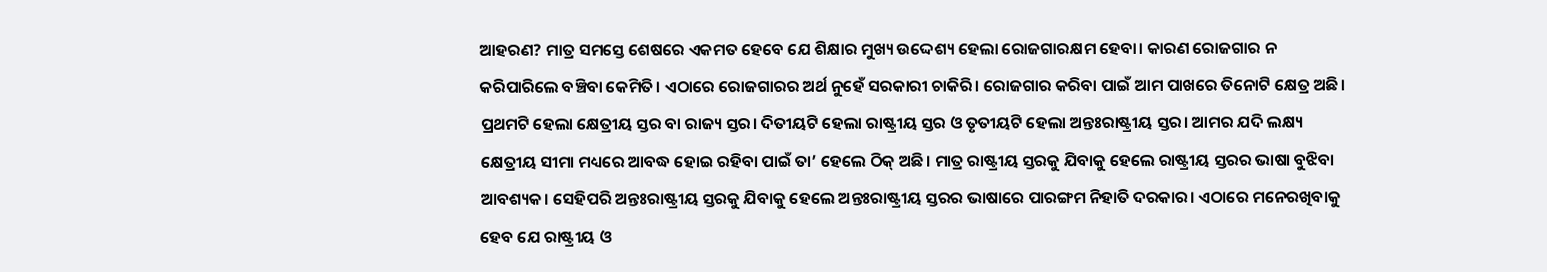ଆହରଣ? ମାତ୍ର ସମସ୍ତେ ଶେଷରେ ଏକମତ ହେବେ ଯେ ଶିକ୍ଷାର ମୁଖ୍ୟ ଉଦ୍ଦେଶ୍ୟ ହେଲା ରୋଜଗାରକ୍ଷମ ହେବା। କାରଣ ରୋଜଗାର ନ କରିପାରିଲେ ବଞ୍ଚିବା କେମିତି। ଏଠାରେ ରୋଜଗାରର ଅର୍ଥ ନୁହେଁ ସରକାରୀ ଚାକିରି। ରୋଜଗାର କରିବା ପାଇଁ ଆମ ପାଖରେ ତିନୋଟି କ୍ଷେତ୍ର ଅଛି। ପ୍ରଥମଟି ହେଲା କ୍ଷେତ୍ରୀୟ ସ୍ତର ବା ରାଜ୍ୟ ସ୍ତର। ଦିତୀୟଟି ହେଲା ରାଷ୍ଟ୍ରୀୟ ସ୍ତର ଓ ତୃତୀୟଟି ହେଲା ଅନ୍ତଃରାଷ୍ଟ୍ରୀୟ ସ୍ତର। ଆମର ଯଦି ଲକ୍ଷ୍ୟ କ୍ଷେତ୍ରୀୟ ସୀମା ମଧ୍ୟରେ ଆବଦ୍ଧ ହୋଇ ରହିବା ପାଇଁ ତା’ ହେଲେ ଠିକ୍‌ ଅଛି। ମାତ୍ର ରାଷ୍ଟ୍ରୀୟ ସ୍ତରକୁ ଯିବାକୁ ହେଲେ ରାଷ୍ଟ୍ରୀୟ ସ୍ତରର ଭାଷା ବୁଝିବା ଆବଶ୍ୟକ। ସେହିପରି ଅନ୍ତଃରାଷ୍ଟ୍ରୀୟ ସ୍ତରକୁ ଯିବାକୁ ହେଲେ ଅନ୍ତଃରାଷ୍ଟ୍ରୀୟ ସ୍ତରର ଭାଷାରେ ପାରଙ୍ଗମ ନିହାତି ଦରକାର। ଏଠାରେ ମନେରଖିବାକୁ ହେବ ଯେ ରାଷ୍ଟ୍ରୀୟ ଓ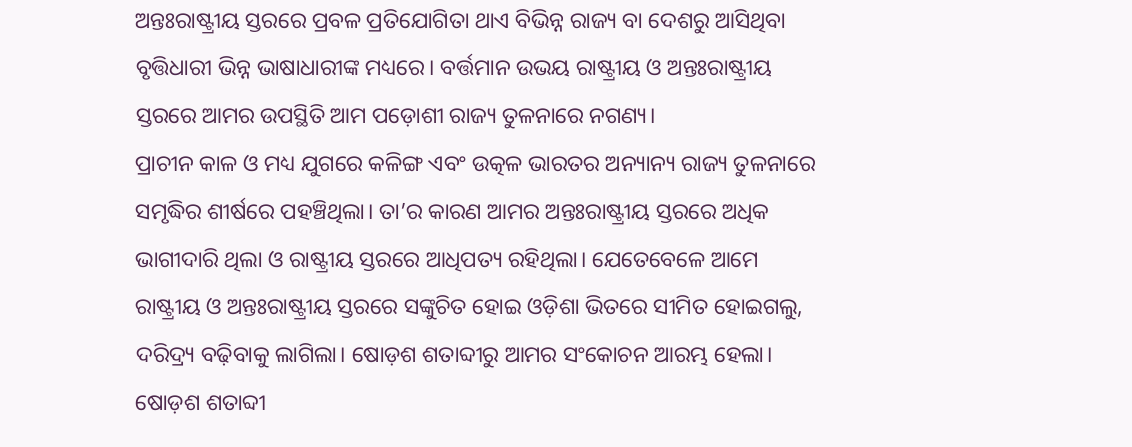ଅନ୍ତଃରାଷ୍ଟ୍ରୀୟ ସ୍ତରରେ ପ୍ରବଳ ପ୍ରତିଯୋଗିତା ଥାଏ ବିଭିନ୍ନ ରାଜ୍ୟ ବା ଦେଶରୁ ଆସିଥିବା ବୃତ୍ତିଧାରୀ ଭିନ୍ନ ଭାଷାଧାରୀଙ୍କ ମଧ୍ୟରେ। ବର୍ତ୍ତମାନ ଉଭୟ ରାଷ୍ଟ୍ରୀୟ ଓ ଅନ୍ତଃରାଷ୍ଟ୍ରୀୟ ସ୍ତରରେ ଆମର ଉପସ୍ଥିତି ଆମ ପଡ଼ୋଶୀ ରାଜ୍ୟ ତୁଳନାରେ ନଗଣ୍ୟ।
ପ୍ରାଚୀନ କାଳ ଓ ମଧ୍ୟ ଯୁଗରେ କଳିଙ୍ଗ ଏବଂ ଉତ୍କଳ ଭାରତର ଅନ୍ୟାନ୍ୟ ରାଜ୍ୟ ତୁଳନାରେ ସମୃଦ୍ଧିର ଶୀର୍ଷରେ ପହଞ୍ଚିଥିଲା। ତା’ର କାରଣ ଆମର ଅନ୍ତଃରାଷ୍ଟ୍ରୀୟ ସ୍ତରରେ ଅଧିକ ଭାଗୀଦାରି ଥିଲା ଓ ରାଷ୍ଟ୍ରୀୟ ସ୍ତରରେ ଆଧିପତ୍ୟ ରହିଥିଲା। ଯେତେବେଳେ ଆମେ ରାଷ୍ଟ୍ରୀୟ ଓ ଅନ୍ତଃରାଷ୍ଟ୍ରୀୟ ସ୍ତରରେ ସଙ୍କୁଚିତ ହୋଇ ଓଡ଼ିଶା ଭିତରେ ସୀମିତ ହୋଇଗଲୁ, ଦରିଦ୍ର୍ୟ ବଢ଼ିବାକୁ ଲାଗିଲା। ଷୋଡ଼ଶ ଶତାବ୍ଦୀରୁ ଆମର ସଂକୋଚନ ଆରମ୍ଭ ହେଲା। ଷୋଡ଼ଶ ଶତାବ୍ଦୀ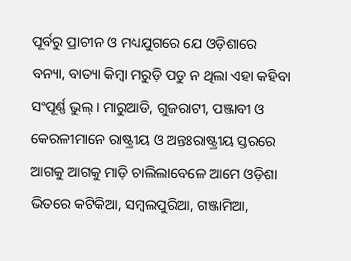ପୂର୍ବରୁ ପ୍ରାଚୀନ ଓ ମଧ୍ୟଯୁଗରେ ଯେ ଓଡ଼ିଶାରେ ବନ୍ୟା, ବାତ୍ୟା କିମ୍ବା ମରୁଡ଼ି ପଡୁ ନ ଥିଲା ଏହା କହିବା ସଂପୂର୍ଣ୍ଣ ଭୁଲ୍‌। ମାରୁଆଡି, ଗୁଜରାଟୀ, ପଞ୍ଜାବୀ ଓ କେରଳୀମାନେ ରାଷ୍ଟ୍ରୀୟ ଓ ଅନ୍ତଃରାଷ୍ଟ୍ରୀୟ ସ୍ତରରେ ଆଗକୁ ଆଗକୁ ମାଡ଼ି ଚାଲିଲାବେଳେ ଆମେ ଓଡ଼ିଶା ଭିତରେ କଟିକିଆ, ସମ୍ବଲପୁରିଆ, ଗଞ୍ଜାମିଆ,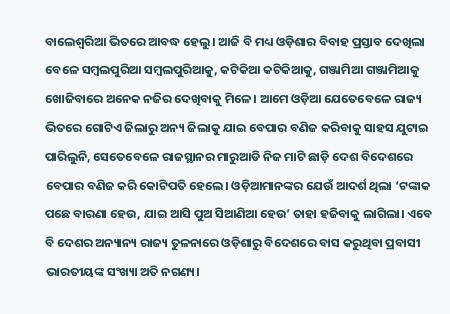ବାଲେଶ୍ୱରିଆ ଭିତରେ ଆବଦ୍ଧ ହେଲୁ। ଆଜି ବି ମଧ୍ୟ ଓଡ଼ିଶାର ବିବାହ ପ୍ରସ୍ତାବ ଦେଖିଲା ବେଳେ ସମ୍ବଲପୁରିଆ ସମ୍ବଲପୁରିଆକୁ, କଟିକିଆ କଟିକିଆକୁ, ଗଞ୍ଜାମିଆ ଗଞ୍ଜାମିଆକୁ ଖୋଜିବାରେ ଅନେକ ନଜିର ଦେଖିବାକୁ ମିଳେ। ଆମେ ଓଡ଼ିଆ ଯେତେବେଳେ ରାଜ୍ୟ ଭିତରେ ଗୋଟିଏ ଜିଲାରୁ ଅନ୍ୟ ଜିଲାକୁ ଯାଇ ବେପାର ବଣିଜ କରିବାକୁ ସାହସ ଯୁଟାଇ ପାରିଲୁନି, ସେତେବେଳେ ରାଜସ୍ଥାନର ମାରୁଆଡି ନିଜ ମାଟି ଛାଡ଼ି ଦେଶ ବିଦେଶରେ ବେପାର ବଣିଜ କରି କୋଟିପତି ହେଲେ। ଓଡ଼ିଆମାନଙ୍କର ଯେଉଁ ଆଦର୍ଶ ଥିଲା ‘ଟଙ୍କାକ ପଛେ ବାରଣା ହେଉ, ଯାଇ ଆସି ପୁଅ ସିଆଣିଆ ହେଉ’ ତାହା ହଜିବାକୁ ଲାଗିଲା। ଏବେ ବି ଦେଶର ଅନ୍ୟାନ୍ୟ ରାଜ୍ୟ ତୁଳନାରେ ଓଡ଼ିଶାରୁ ବିଦେଶରେ ବାସ କରୁଥିବା ପ୍ରବାସୀ ଭାରତୀୟଙ୍କ ସଂଖ୍ୟା ଅତି ନଗଣ୍ୟ।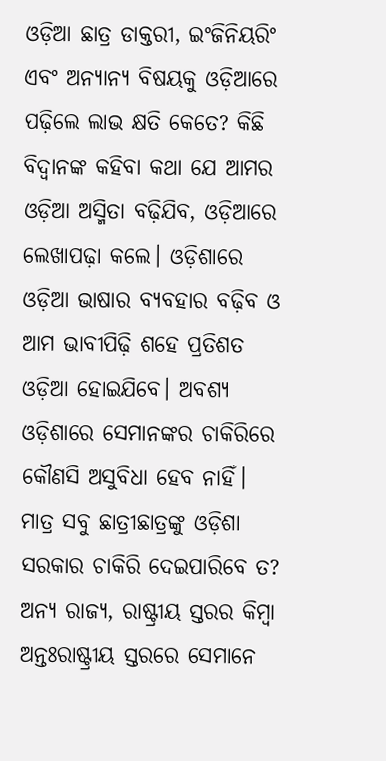ଓଡ଼ିଆ ଛାତ୍ର ଡାକ୍ତରୀ, ଇଂଜିନିୟରିଂ ଏବଂ ଅନ୍ୟାନ୍ୟ ବିଷୟକୁ ଓଡ଼ିଆରେ ପଢ଼ିଲେ ଲାଭ କ୍ଷତି କେତେ? କିଛି ବିଦ୍ୱାନଙ୍କ କହିବା କଥା ଯେ ଆମର ଓଡ଼ିଆ ଅସ୍ମିତା ବଢ଼ିଯିବ, ଓଡ଼ିଆରେ ଲେଖାପଢ଼ା କଲେ। ଓଡ଼ିଶାରେ ଓଡ଼ିଆ ଭାଷାର ବ୍ୟବହାର ବଢ଼ିବ ଓ ଆମ ଭାବୀପିଢ଼ି ଶହେ ପ୍ରତିଶତ ଓଡ଼ିଆ ହୋଇଯିବେ। ଅବଶ୍ୟ ଓଡ଼ିଶାରେ ସେମାନଙ୍କର ଚାକିରିରେ କୌଣସି ଅସୁବିଧା ହେବ ନାହିଁ। ମାତ୍ର ସବୁ ଛାତ୍ରୀଛାତ୍ରଙ୍କୁ ଓଡ଼ିଶା ସରକାର ଚାକିରି ଦେଇପାରିବେ ତ? ଅନ୍ୟ ରାଜ୍ୟ, ରାଷ୍ଟ୍ରୀୟ ସ୍ତରର କିମ୍ବା ଅନ୍ତଃରାଷ୍ଟ୍ରୀୟ ସ୍ତରରେ ସେମାନେ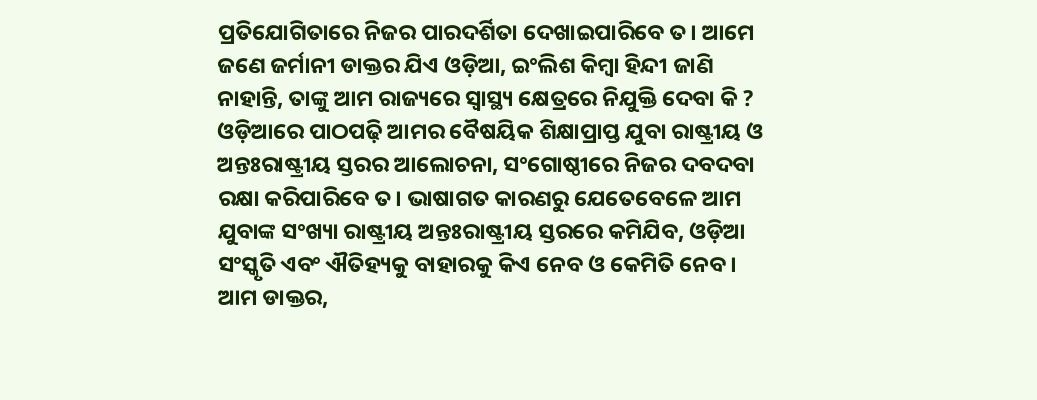ପ୍ରତିଯୋଗିତାରେ ନିଜର ପାରଦର୍ଶିତା ଦେଖାଇପାରିବେ ତ। ଆମେ ଜଣେ ଜର୍ମାନୀ ଡାକ୍ତର ଯିଏ ଓଡ଼ିଆ, ଇଂଲିଶ କିମ୍ବା ହିନ୍ଦୀ ଜାଣି ନାହାନ୍ତି, ତାଙ୍କୁ ଆମ ରାଜ୍ୟରେ ସ୍ବାସ୍ଥ୍ୟ କ୍ଷେତ୍ରରେ ନିଯୁକ୍ତି ଦେବା କି ? ଓଡ଼ିଆରେ ପାଠପଢ଼ି ଆମର ବୈଷୟିକ ଶିକ୍ଷାପ୍ରାପ୍ତ ଯୁବା ରାଷ୍ଟ୍ରୀୟ ଓ ଅନ୍ତଃରାଷ୍ଟ୍ରୀୟ ସ୍ତରର ଆଲୋଚନା, ସଂଗୋଷ୍ଠୀରେ ନିଜର ଦବଦବା ରକ୍ଷା କରିପାରିବେ ତ। ଭାଷାଗତ କାରଣରୁ ଯେତେବେଳେ ଆମ ଯୁବାଙ୍କ ସଂଖ୍ୟା ରାଷ୍ଟ୍ରୀୟ ଅନ୍ତଃରାଷ୍ଟ୍ରୀୟ ସ୍ତରରେ କମିଯିବ, ଓଡ଼ିଆ ସଂସ୍କୃତି ଏବଂ ଐତିହ୍ୟକୁ ବାହାରକୁ କିଏ ନେବ ଓ କେମିତି ନେବ। ଆମ ଡାକ୍ତର,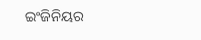ଇଂଜିନିୟର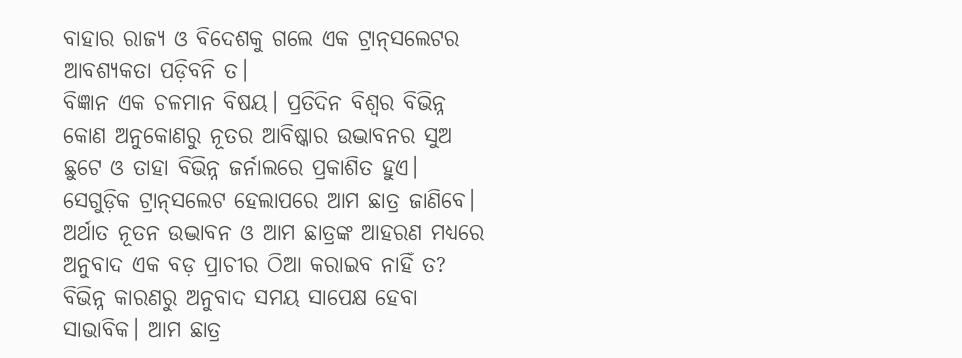ବାହାର ରାଜ୍ୟ ଓ ବିଦେଶକୁ ଗଲେ ଏକ ଟ୍ରାନ୍‌ସଲେଟର ଆବଶ୍ୟକତା ପଡ଼ିବନି ତ।
ବିଜ୍ଞାନ ଏକ ଚଳମାନ ବିଷୟ। ପ୍ରତିଦିନ ବିଶ୍ୱର ବିଭିନ୍ନ କୋଣ ଅନୁକୋଣରୁ ନୂତର ଆବିଷ୍କାର ଉଦ୍ଭାବନର ସୁଅ ଛୁଟେ ଓ ତାହା ବିଭିନ୍ନ ଜର୍ନାଲରେ ପ୍ରକାଶିତ ହୁଏ। ସେଗୁଡ଼ିକ ଟ୍ରାନ୍‌ସଲେଟ ହେଲାପରେ ଆମ ଛାତ୍ର ଜାଣିବେ। ଅର୍ଥାତ ନୂତନ ଉଦ୍ଭାବନ ଓ ଆମ ଛାତ୍ରଙ୍କ ଆହରଣ ମଧ୍ୟରେ ଅନୁବାଦ ଏକ ବଡ଼ ପ୍ରାଚୀର ଠିଆ କରାଇବ ନାହିଁ ତ? ବିଭିନ୍ନ କାରଣରୁ ଅନୁବାଦ ସମୟ ସାପେକ୍ଷ ହେବା ସାଭାବିକ। ଆମ ଛାତ୍ର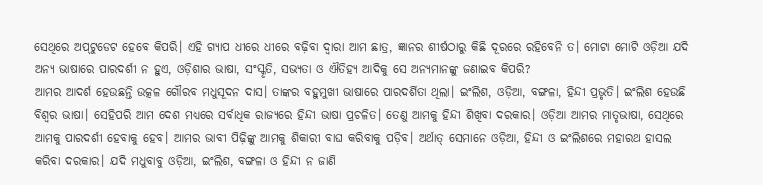ସେଥିରେ ଅପ୍‌ଟୁଡେଟ ହେବେ କିପରି। ଏହି ଗ୍ୟାପ ଧୀରେ ଧୀରେ ବଢ଼ିବା ଦ୍ୱାରା ଆମ ଛାତ୍ର, ଜ୍ଞାନର ଶୀର୍ଷଠାରୁ କିଛି ଦୂରରେ ରହିବେନି ତ। ମୋଟା ମୋଟି ଓଡ଼ିଆ ଯଦି ଅନ୍ୟ ଭାଷାରେ ପାରଦର୍ଶୀ ନ ହୁଏ, ଓଡ଼ିଶାର ଭାଷା, ସଂସ୍କୃତି, ସଭ୍ୟତା ଓ ଐତିହ୍ୟ ଆଦିକୁ ସେ ଅନ୍ୟମାନଙ୍କୁ ଜଣାଇବ କିପରି?
ଆମର ଆଦର୍ଶ ହେଉଛନ୍ତି ଉତ୍କଳ ଗୌରବ ମଧୁସୂଦନ ଦାସ। ତାଙ୍କର ବହୁମୁଖୀ ଭାଷାରେ ପାରଦର୍ଶିତା ଥିଲା। ଇଂଲିଶ, ଓଡ଼ିଆ, ବଙ୍ଗଳା, ହିନ୍ଦୀ ପ୍ରଭୃତି। ଇଂଲିଶ ହେଉଛି ବିଶ୍ୱର ଭାଷା। ସେହିପରି ଆମ ଦେଶ ମଧ୍ୟରେ ସର୍ବାଧିକ ରାଜ୍ୟରେ ହିନ୍ଦୀ ଭାଷା ପ୍ରଚଳିତ। ତେଣୁ ଆମକୁ ହିନ୍ଦୀ ଶିଖିବା ଦରକାର। ଓଡ଼ିଆ ଆମର ମାତୃଭାଷା, ସେଥିରେ ଆମକୁ ପାରଦର୍ଶୀ ହେବାକୁ ହେବ। ଆମର ଭାବୀ ପିଢ଼ିଙ୍କୁ ଆମକୁ ଶିକାରୀ ବାଘ କରିବାକୁ ପଡ଼ିବ। ଅର୍ଥାତ୍‌ ସେମାନେ ଓଡ଼ିଆ, ହିନ୍ଦୀ ଓ ଇଂଲିଶରେ ମହାରଥ ହାସଲ କରିବା ଦରକାର। ଯଦି ମଧୁବାବୁ ଓଡ଼ିଆ, ଇଂଲିଶ, ବଙ୍ଗଳା ଓ ହିନ୍ଦୀ ନ ଜାଣି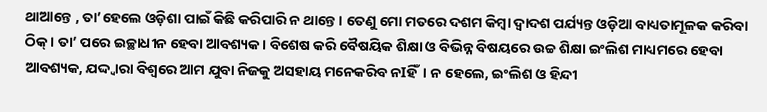ଥାଆନ୍ତେ , ତା’ହେଲେ ଓଡ଼ିଶା ପାଇଁ କିଛି କରିପାରି ନ ଥାନ୍ତେ। ତେଣୁ ମୋ ମତରେ ଦଶମ କିମ୍ବା ଦ୍ୱାଦଶ ପର୍ଯ୍ୟନ୍ତ ଓଡ଼ିଆ ବାଧ୍ୟତାମୂଳକ କରିବା ଠିକ୍‌। ତା’ ପରେ ଇଚ୍ଛାଧୀନ ହେବା ଆବଶ୍ୟକ। ବିଶେଷ କରି ବୈଷୟିକ ଶିକ୍ଷା ଓ ବିଭିନ୍ନ ବିଷୟରେ ଉଚ୍ଚ ଶିକ୍ଷା ଇଂଲିଶ ମାଧ୍ୟମରେ ହେବା ଆବଶ୍ୟକ, ଯଦ୍ଦ୍ବାରା ବିଶ୍ୱରେ ଆମ ଯୁବା ନିଜକୁ ଅସହାୟ ମନେକରିବ ନIହିଁ। ନ ହେଲେ, ଇଂଲିଶ ଓ ହିନ୍ଦୀ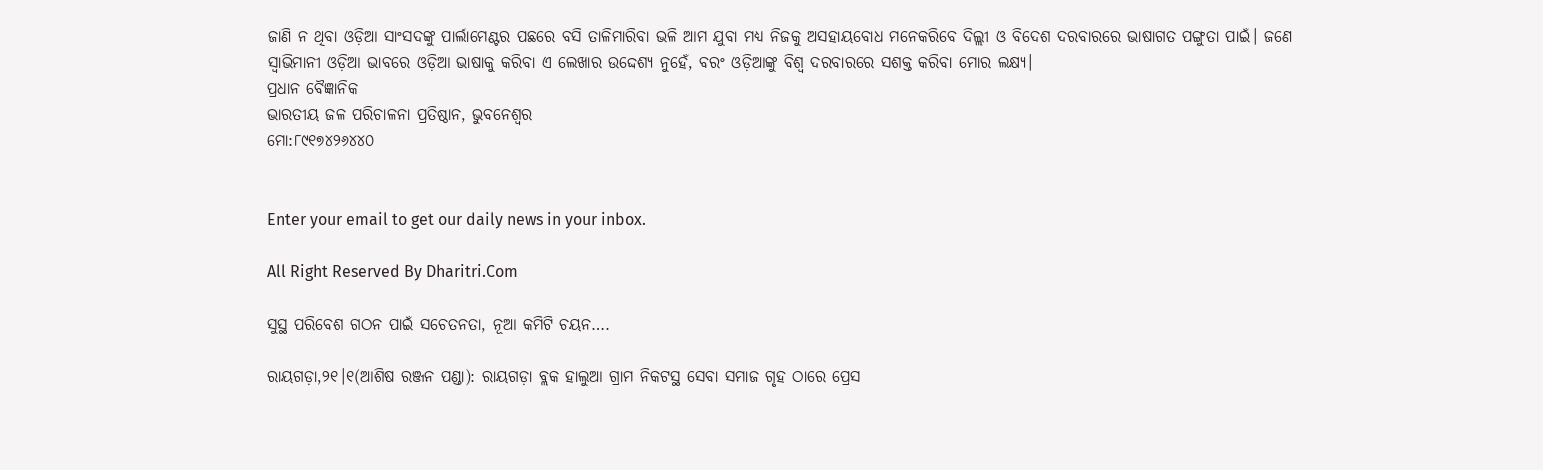ଜାଣି ନ ଥିବା ଓଡ଼ିଆ ସାଂସଦଙ୍କୁ ପାର୍ଲାମେଣ୍ଟର ପଛରେ ବସି ତାଳିମାରିବା ଭଳି ଆମ ଯୁବା ମଧ୍ୟ ନିଜକୁ ଅସହାୟବୋଧ ମନେକରିବେ ଦିଲ୍ଲୀ ଓ ବିଦେଶ ଦରବାରରେ ଭାଷାଗତ ପଙ୍ଗୁତା ପାଇଁ। ଜଣେ ସ୍ବାଭିମାନୀ ଓଡ଼ିଆ ଭାବରେ ଓଡ଼ିଆ ଭାଷାକୁ କରିବା ଏ ଲେଖାର ଉଦ୍ଦେଶ୍ୟ ନୁହେଁ, ବରଂ ଓଡ଼ିଆଙ୍କୁ ବିଶ୍ୱ ଦରବାରରେ ସଶକ୍ତ କରିବା ମୋର ଲକ୍ଷ୍ୟ।
ପ୍ରଧାନ ବୈଜ୍ଞାନିକ
ଭାରତୀୟ ଜଳ ପରିଚାଳନା ପ୍ରତିଷ୍ଠାନ, ଭୁବନେଶ୍ୱର
ମୋ:୮୯୧୭୪୨୬୪୪୦


Enter your email to get our daily news in your inbox.

All Right Reserved By Dharitri.Com

ସୁସ୍ଥ ପରିବେଶ ଗଠନ ପାଇଁ ସଚେତନତା, ନୂଆ କମିଟି ଚୟନ….

ରାୟଗଡ଼ା,୨୧।୧(ଆଶିଷ ରଞ୍ଜନ ପଣ୍ଡା): ରାୟଗଡ଼ା ବ୍ଲକ ହାଲୁଆ ଗ୍ରାମ ନିକଟସ୍ଥ ସେବା ସମାଜ ଗୃହ ଠାରେ ପ୍ରେସ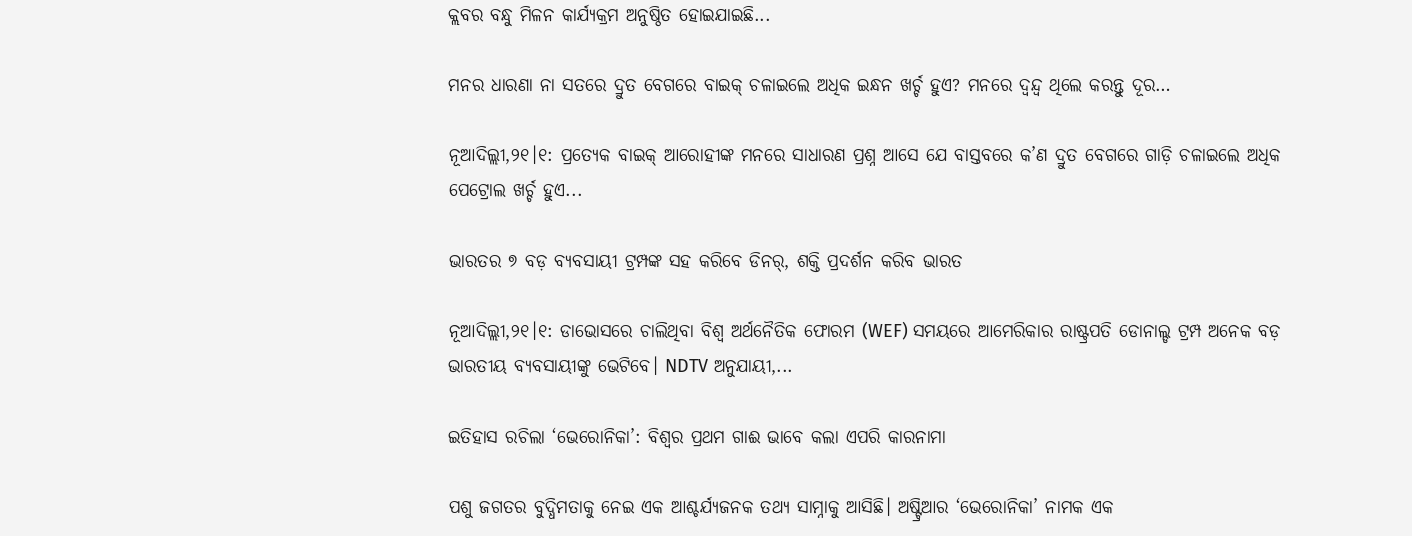କ୍ଲବର ବନ୍ଧୁ ମିଳନ କାର୍ଯ୍ୟକ୍ରମ ଅନୁଷ୍ଠିତ ହୋଇଯାଇଛି...

ମନର ଧାରଣା ନା ସତରେ ଦ୍ରୁତ ବେଗରେ ବାଇକ୍‌ ଚଳାଇଲେ ଅଧିକ ଇନ୍ଧନ ଖର୍ଚ୍ଚ ହୁଏ? ମନରେ ଦ୍ୱନ୍ଦ୍ୱ ଥିଲେ କରନ୍ତୁ ଦୂର…

ନୂଆଦିଲ୍ଲୀ,୨୧।୧: ପ୍ରତ୍ୟେକ ବାଇକ୍‌ ଆରୋହୀଙ୍କ ମନରେ ସାଧାରଣ ପ୍ରଶ୍ନ ଆସେ ଯେ ବାସ୍ତବରେ କ’ଣ ଦ୍ରୁତ ବେଗରେ ଗାଡ଼ି ଚଳାଇଲେ ଅଧିକ ପେଟ୍ରୋଲ ଖର୍ଚ୍ଚ ହୁଏ...

ଭାରତର ୭ ବଡ଼ ବ୍ୟବସାୟୀ ଟ୍ରମ୍ପଙ୍କ ସହ କରିବେ ଡିନର୍‌, ଶକ୍ତି ପ୍ରଦର୍ଶନ କରିବ ଭାରତ

ନୂଆଦିଲ୍ଲୀ,୨୧।୧: ଡାଭୋସରେ ଚାଲିଥିବା ବିଶ୍ୱ ଅର୍ଥନୈତିକ ଫୋରମ (WEF) ସମୟରେ ଆମେରିକାର ରାଷ୍ଟ୍ରପତି ଡୋନାଲ୍ଡ ଟ୍ରମ୍ପ ଅନେକ ବଡ଼ ଭାରତୀୟ ବ୍ୟବସାୟୀଙ୍କୁ ଭେଟିବେ। NDTV ଅନୁଯାୟୀ,...

ଇତିହାସ ରଚିଲା ‘ଭେରୋନିକା’: ବିଶ୍ୱର ପ୍ରଥମ ଗାଈ ଭାବେ କଲା ଏପରି କାରନାମା

ପଶୁ ଜଗତର ବୁଦ୍ଧିମତାକୁ ନେଇ ଏକ ଆଶ୍ଚର୍ଯ୍ୟଜନକ ତଥ୍ୟ ସାମ୍ନାକୁ ଆସିଛି। ଅଷ୍ଟ୍ରିଆର ‘ଭେରୋନିକା’ ନାମକ ଏକ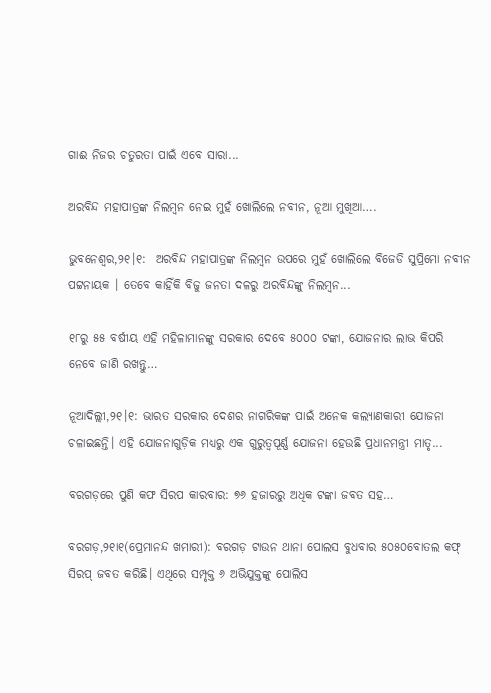ଗାଈ ନିଜର ଚତୁରତା ପାଇଁ ଏବେ ସାରା...

ଅରବିନ୍ଦ ମହାପାତ୍ରଙ୍କ ନିଲମ୍ବନ ନେଇ ମୁହଁ ଖୋଲିଲେ ନବୀନ, ନୂଆ ମୁଖିଆ….

ଭୁବନେଶ୍ୱର,୨୧।୧:  ଅରବିନ୍ଦ ମହାପାତ୍ରଙ୍କ ନିଲମ୍ବନ ଉପରେ ମୁହଁ ଖୋଲିଲେ ବିଜେଡି ସୁପ୍ରିମୋ ନବୀନ ପଟ୍ଟନାୟକ । ତେବେ କାହିଁକି ବିଜୁ ଜନତା ଦଳରୁ ଅରବିନ୍ଦଙ୍କୁ ନିଲମ୍ବନ...

୧୮ରୁ ୫୫ ବର୍ଷୀୟ ଏହି ମହିଳାମାନଙ୍କୁ ସରକାର ଦେବେ ୫୦୦୦ ଟଙ୍କା, ଯୋଜନାର ଲାଭ କିପରି ନେବେ ଜାଣି ରଖନ୍ତୁ…

ନୂଆଦିଲ୍ଲୀ,୨୧।୧: ଭାରତ ସରକାର ଦେଶର ନାଗରିକଙ୍କ ପାଇଁ ଅନେକ କଲ୍ୟାଣକାରୀ ଯୋଜନା ଚଳାଇଛନ୍ତି। ଏହି ଯୋଜନାଗୁଡ଼ିକ ମଧ୍ୟରୁ ଏକ ଗୁରୁତ୍ୱପୂର୍ଣ୍ଣ ଯୋଜନା ହେଉଛି ପ୍ରଧାନମନ୍ତ୍ରୀ ମାତୃ...

ବରଗଡ଼ରେ ପୁଣି କଫ ସିରପ କାରବାର: ୭୬ ହଜାରରୁ ଅଧିକ ଟଙ୍କା ଜବତ ସହ…

ବରଗଡ଼,୨୧ା୧(ପ୍ରେମାନନ୍ଦ ଖମାରୀ): ବରଗଡ଼ ଟାଉନ ଥାନା ପୋଲସ ବୁଧବାର ୫୦୫୦ବୋତଲ କଫ୍‌ ସିରପ୍‌ ଜବତ କରିଛି। ଏଥିରେ ସମ୍ପୃକ୍ତ ୬ ଅଭିଯୁକ୍ତଙ୍କୁ ପୋଲିସ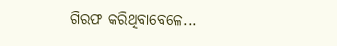ଗିରଫ କରିଥିବାବେଳେ...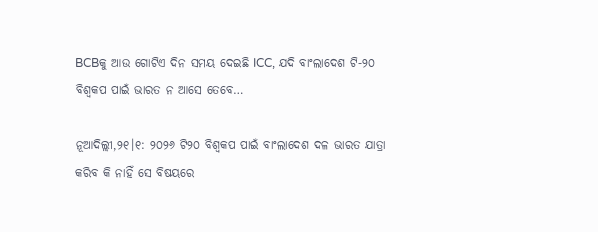BCBକୁ ଆଉ ଗୋଟିଏ ଦିନ ସମୟ ଦେଇଛି ICC, ଯଦି ବାଂଲାଦେଶ ଟି-୨୦ ବିଶ୍ୱକପ ପାଇଁ ଭାରତ ନ ଆସେ ତେବେ…

ନୂଆଦିଲ୍ଲୀ,୨୧।୧: ୨୦୨୬ ଟି୨୦ ବିଶ୍ୱକପ ପାଇଁ ବାଂଲାଦେଶ ଦଳ ଭାରତ ଯାତ୍ରା କରିବ କି ନାହିଁ ସେ ବିଷୟରେ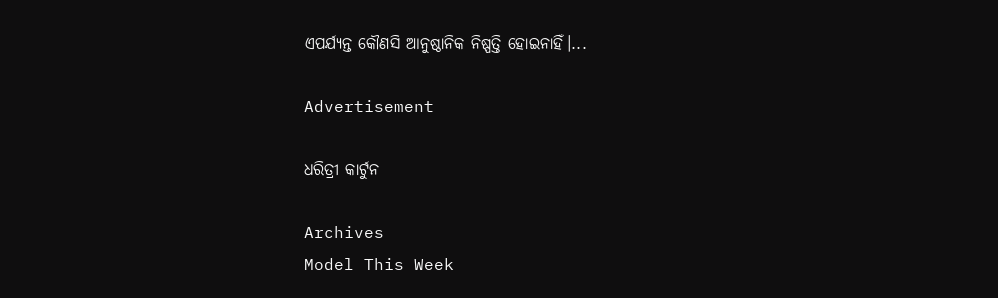ଏପର୍ଯ୍ୟନ୍ତ କୌଣସି ଆନୁଷ୍ଠାନିକ ନିଷ୍ପତ୍ତି ହୋଇନାହିଁ।...

Advertisement

ଧରିତ୍ରୀ କାର୍ଟୁନ

Archives
Model This Week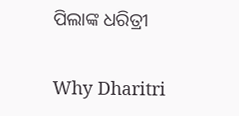ପିଲାଙ୍କ ଧରିତ୍ରୀ

Why Dharitri